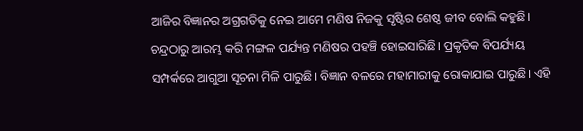ଆଜିର ବିଜ୍ଞାନର ଅଗ୍ରଗତିକୁ ନେଇ ଆମେ ମଣିଷ ନିଜକୁ ସୃଷ୍ଟିର ଶେଷ୍ଠ ଜୀବ ବୋଲି କହୁଛି। ଚନ୍ଦ୍ରଠାରୁ ଆରମ୍ଭ କରି ମଙ୍ଗଳ ପର୍ଯ୍ୟନ୍ତ ମଣିଷର ପହଞ୍ଚି ହୋଇସାରିଛି। ପ୍ରକୃତିକ ବିପର୍ଯ୍ୟୟ ସମ୍ପର୍କରେ ଆଗୁଆ ସୂଚନା ମିଳି ପାରୁଛି। ବିଜ୍ଞାନ ବଳରେ ମହାମାରୀକୁ ରୋକାଯାଇ ପାରୁଛି। ଏହି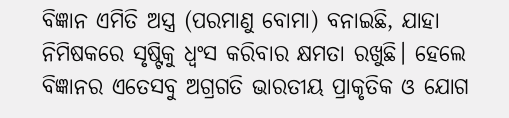ବିଜ୍ଞାନ ଏମିତି ଅସ୍ତ୍ର (ପରମାଣୁ ବୋମା) ବନାଇଛି, ଯାହା ନିମିଷକରେ ସୃଷ୍ଟିକୁ ଧ୍ୱଂସ କରିବାର କ୍ଷମତା ରଖୁଛି। ହେଲେ ବିଜ୍ଞାନର ଏତେସବୁ ଅଗ୍ରଗତି ଭାରତୀୟ ପ୍ରାକୃତିକ ଓ ଯୋଗ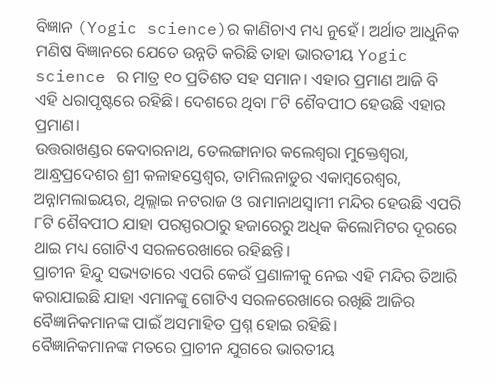ବିଜ୍ଞାନ (Yogic science)ର କାଣିଚାଏ ମଧ୍ୟ ନୁହେଁ। ଅର୍ଥାତ ଆଧୁନିକ ମଣିଷ ବିଜ୍ଞାନରେ ଯେତେ ଉନ୍ନତି କରିଛି ତାହା ଭାରତୀୟ Yogic science ର ମାତ୍ର ୧୦ ପ୍ରତିଶତ ସହ ସମାନ। ଏହାର ପ୍ରମାଣ ଆଜି ବି ଏହି ଧରାପୃଷ୍ଟରେ ରହିଛି। ଦେଶରେ ଥିବା ୮ଟି ଶୈବପୀଠ ହେଉଛି ଏହାର ପ୍ରମାଣ।
ଉତ୍ତରାଖଣ୍ଡର କେଦାରନାଥ, ତେଲଙ୍ଗାନାର କଲେଶ୍ୱରା ମୁକ୍ତେଶ୍ୱରା, ଆନ୍ଧ୍ରପ୍ରଦେଶର ଶ୍ରୀ କଳାହସ୍ତେଶ୍ୱର, ତାମିଲନାଡୁର ଏକାମ୍ବରେଶ୍ୱର, ଅନ୍ନାମଲାଇୟର, ଥିଲ୍ଲାଇ ନଟରାଜ ଓ ରାମାନାଥସ୍ୱାମୀ ମନ୍ଦିର ହେଉଛି ଏପରି ୮ଟି ଶୈବପୀଠ ଯାହା ପରସ୍ପରଠାରୁ ହଜାରେରୁ ଅଧିକ କିଲୋମିଟର ଦୂରରେ ଥାଇ ମଧ୍ୟ ଗୋଟିଏ ସରଳରେଖାରେ ରହିଛନ୍ତି।
ପ୍ରାଚୀନ ହିନ୍ଦୁ ସଭ୍ୟତାରେ ଏପରି କେଉଁ ପ୍ରଣାଳୀକୁ ନେଇ ଏହି ମନ୍ଦିର ତିଆରି କରାଯାଇଛି ଯାହା ଏମାନଙ୍କୁ ଗୋଟିଏ ସରଳରେଖାରେ ରଖିଛି ଆଜିର ବୈଜ୍ଞାନିକମାନଙ୍କ ପାଇଁ ଅସମାହିତ ପ୍ରଶ୍ନ ହୋଇ ରହିଛି।
ବୈଜ୍ଞାନିକମାନଙ୍କ ମତରେ ପ୍ରାଚୀନ ଯୁଗରେ ଭାରତୀୟ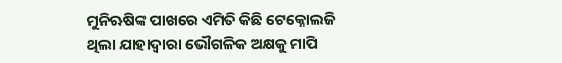ମୁନିଋଷିଙ୍କ ପାଖରେ ଏମିତି କିଛି ଟେକ୍ନୋଲଜି ଥିଲା ଯାହାଦ୍ୱାରା ଭୌଗଳିକ ଅକ୍ଷକୁ ମାପି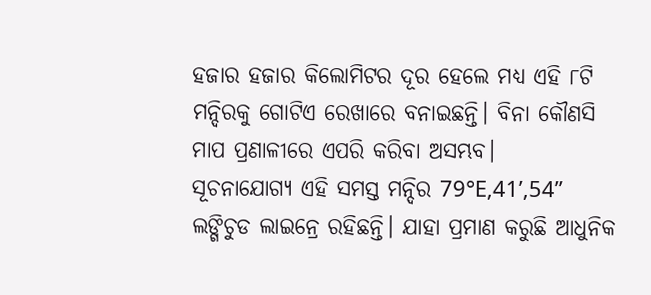ହଜାର ହଜାର କିଲୋମିଟର ଦୂର ହେଲେ ମଧ୍ୟ ଏହି ୮ଟି ମନ୍ଦିରକୁ ଗୋଟିଏ ରେଖାରେ ବନାଇଛନ୍ତି। ବିନା କୌଣସି ମାପ ପ୍ରଣାଳୀରେ ଏପରି କରିବା ଅସମ୍ଭବ।
ସୂଚନାଯୋଗ୍ୟ ଏହି ସମସ୍ତ ମନ୍ଦିର 79°E,41’,54” ଲଙ୍ଗିଚୁଡ ଲାଇନ୍ରେ ରହିଛନ୍ତି। ଯାହା ପ୍ରମାଣ କରୁଛି ଆଧୁନିକ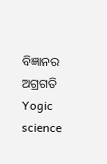ବିଜ୍ଞାନର ଅଗ୍ରଗତି Yogic science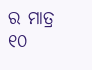ର ମାତ୍ର ୧୦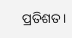ପ୍ରତିଶତ।